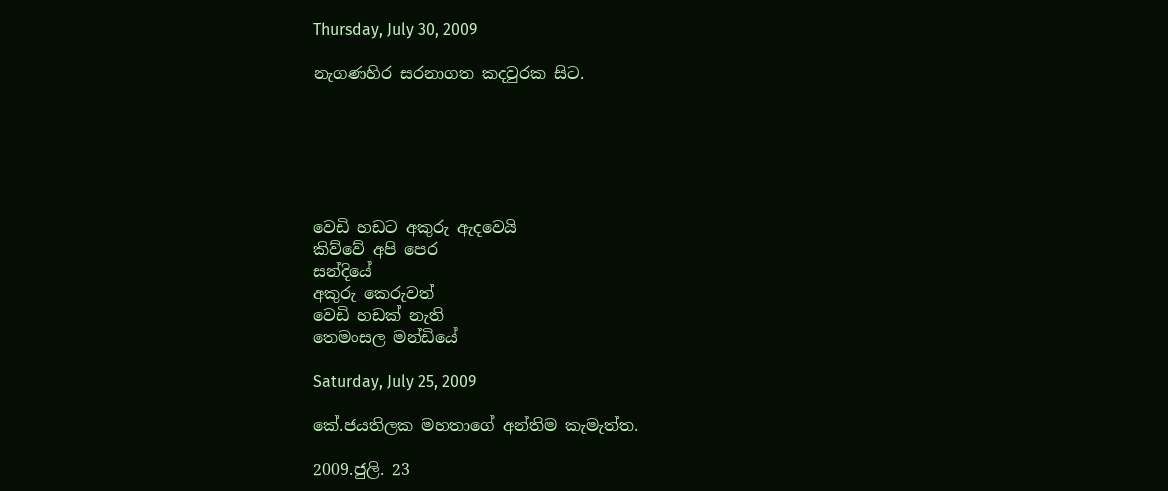Thursday, July 30, 2009

නැගණහිර සරනාගත කදවුරක සිට.






වෙඩි හඩට අකුරු ඇදවෙයි
කිව්වේ අපි පෙර
සන්දියේ
අකුරු කෙරුවත්
වෙඩි හඩක් නැති
තෙමංසල මන්ඩියේ

Saturday, July 25, 2009

කේ.ජයතිලක මහතාගේ අන්තිම කැමැත්ත.

2009.ජුලි. 23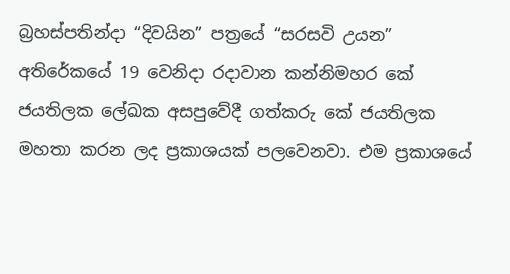බ්‍රහස්පතින්දා “දිවයින” පත්‍රයේ “සරසවි උයන” අතිරේකයේ 19 වෙනිදා රදාවාන කන්නිමහර කේ ජයතිලක ලේඛක අසපුවේදී ගත්කරු කේ ජයතිලක මහතා කරන ලද ප්‍රකාශයක් පලවෙනවා. එම ප්‍රකාශයේ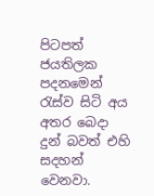පිටපත් ජයතිලක පදනමෙන් රැස්ව සිටි අය අතර බෙදා දුන් බවත් එහි සදහන් වෙනවා.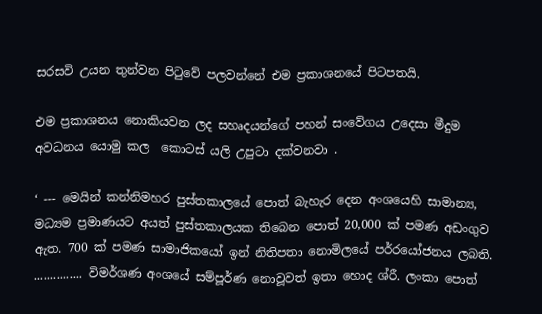සරසවි උයන තුන්වන පිටුවේ පලවන්නේ එම ප්‍රකාශනයේ පිටපතයි.

එම ප්‍රකාශනය නොකියවන ලද සහෘදයන්ගේ පහන් සංවේගය උදෙසා මීදුම අවධනය යොමු කල ‍ කොටස් යලි උපුටා දක්වනවා .

‘ --- මෙයින් කන්නිමහර පුස්තකාලයේ පොත් බැහැර දෙන අංශයෙහි සාමාන්‍ය, මධ්‍යම ප්‍රමාණයට අයත් පුස්තකාලයක තිබෙන පොත් 20,000 ක් පමණ අඩංගුව ඇත. 700 ක් පමණ සාමාජිකයෝ ඉන් නිතිපතා නොමිලයේ පර්‍රයෝජනය ලබති.
............... විමර්ශණ අංශයේ සම්පූර්ණ නොවූවත් ඉතා හොද ශ්රී. ලංකා පොත්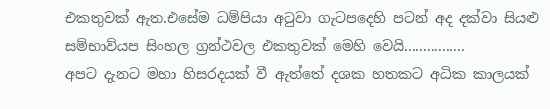එකතුවක් ඇත.එසේම ධම්පියා අටුවා ගැටපදෙහි පටන් අද දක්වා සියළු සම්භාව්යප සිංහල ග්‍රන්ථවල එකතුවක් මෙහි වෙයි................
අපට දැනට මහා හිසරදයක් වී ඇත්තේ දශක හතකට අධික කාලයක්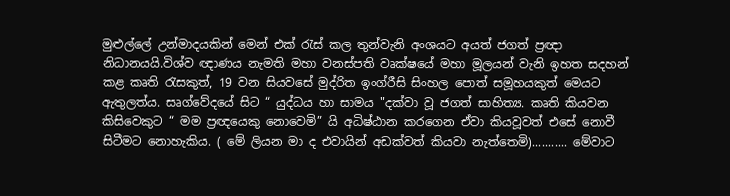මුළුල්ලේ උන්මාදයකින් මෙන් එක් රැස් කල තුන්වැනි අංශයට අයත් ජගත් ප්‍රඥා නිධානයයි.විශ්ව ඥාණය නැමති මහා වනස්පති වෘක්ෂයේ මහා මූලයන් වැනි ඉහත සදහන් කළ කෘති රැසකුත්, 19 වන සියවසේ මුද්රිත ඉංග්රීසි සිංහල පොත් සමූහයකුත් මෙයට ඇතුලත්ය. සෘග්වේදයේ සිට “ යුද්ධය හා සාමය "දක්වා වූ ජගත් සාහිත්‍ය. කෘති කියවන කිසිවෙකුට “ මම ප්‍රඥයෙකු නොවෙමි” යි අධිෂ්ඨාන කරගෙන ඒවා කියවූවත් එසේ නොවී සිටීමට නොහැකිය. ( මේ ලියන මා ද එවායින් අඩක්වත් කියවා නැත්තෙමි)........... මේවාට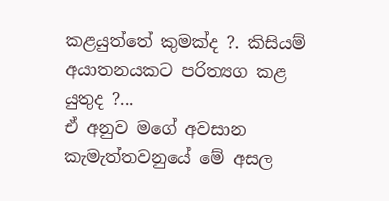කළයුත්තේ කුමක්ද ?. කිසියම් අයාතනයකට පරිත්‍යග කළ යුතුද ?...
ඒ අනුව මගේ අවසාන කැමැත්තවනුයේ මේ අසල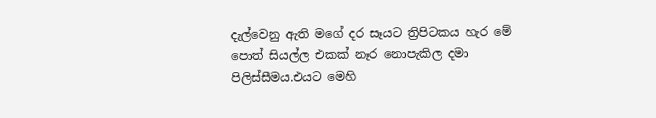දැල්වෙනු ඇති මගේ දර සෑයට ත්‍රිපිටකය හැර මේ පොත් සියල්ල එකක් නෑර නොපැකිල දමා පිලිස්සීමය.එයට මෙහි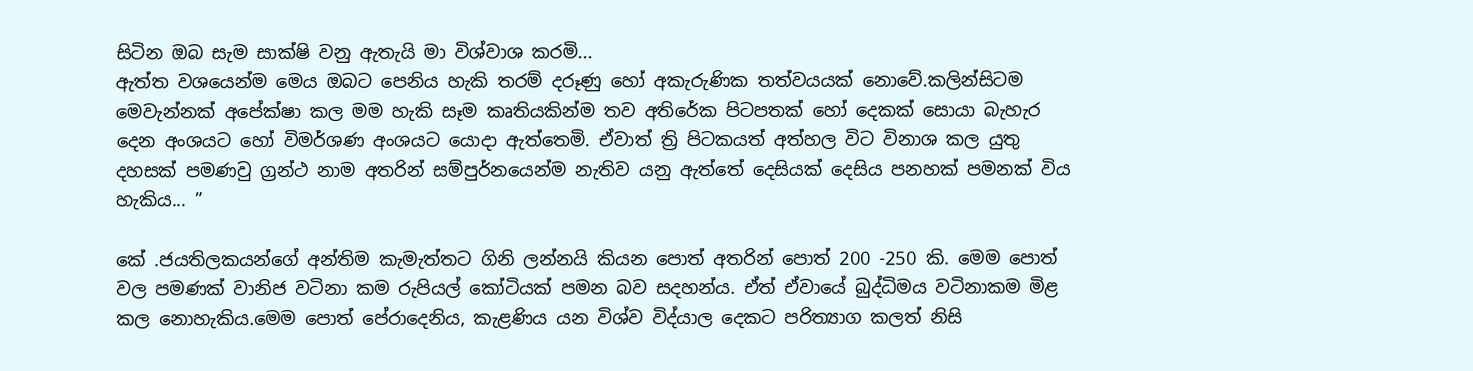සිටින ඔබ සැම සාක්ෂි වනු ඇතැයි මා විශ්වාශ කරමි...
ඇත්ත වශයෙන්ම මෙය ඔබට පෙනිය හැකි තරම් දරූණු හෝ අකැරුණික තත්වයයක් නොවේ.කලින්සිටම මෙවැන්නක් අපේක්ෂා කල මම හැකි සෑම කෘතියකින්ම තව අතිරේක පිටපතක් හෝ දෙකක් සොයා බැහැර දෙන අංශයට හෝ විමර්ශණ අංශයට යොදා ඇත්තෙමි. ඒවාත් ත්‍රි පිටකයත් අත්හල විට විනාශ කල යුතු දහසක් පමණවු ග්‍රන්ථ නාම අතරින් සම්පුර්නයෙන්ම නැතිව යනු ඇත්තේ දෙසියක් දෙසිය පනහක් පමනක් විය හැකිය... ”

කේ .ජයතිලකයන්ගේ අන්තිම කැමැත්තට ගිනි ලන්නයි කියන පොත් අතරින් පොත් 200 -250 කි. මෙම පොත් වල පමණක් වානිජ වටිනා කම රුපියල් කෝටියක් පමන බව සදහන්ය. ඒත් ඒවායේ බුද්ධිමය වටිනාකම මිළ කල නොහැකිය.මෙම පොත් පේරාදෙනිය, කැළණිය යන විශ්ව විද්යාල දෙකට පරිත්‍යාග කලත් නිසි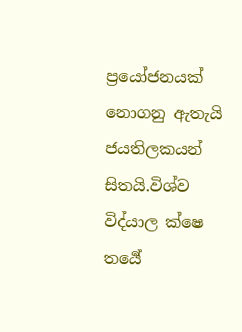ප්‍රයෝජනයක් නොගනු ඇතැයි ජයතිලකයන් සිතයි.විශ්ව විද්යාල ක්ෂෙ තර්‍යේ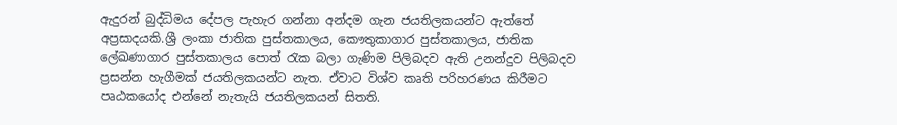ඇදුරන් බුද්ධිමය දේපල පැහැර ගන්නා අන්දම ගැන ජයතිලකයන්ට ඇත්තේ අප්‍රසාදයකි.ශ්‍රී ලංකා ජාතික පුස්තකාලය, කෞතුකාගාර පුස්තකාලය, ජාතික ලේඛණාගාර පුස්තකාලය පොත් රැක බලා ගැණිම පිලිබදව ඇති උනන්දුව පිලිබදව ප්‍රසන්න හැගීමක් ජයතිලකයන්ට නැත. ඒවාට විශ්ව කෘති පරිහරණය කිරීමට පෘඨකයෝද එන්නේ නැතැයි ජයතිලකයන් සිතති.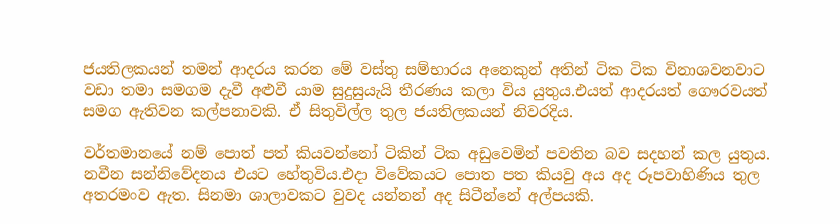ජයතිලකයන් තමන් ආදරය කරන මේ වස්තු සම්භාරය අනෙකුන් අතින් ටික ටික විනාශවනවාට වඩා තමා සමගම දැවී අළුවී යාම සුදුසුයැයි තීරණය කලා විය යුතුය.එයත් ආදරයත් ගෞරවයත් සමග ඇතිවන කල්පනාවකි. ඒ සිතුවිල්ල තුල ජයතිලකයන් නිවරදිය.

වර්තමානයේ නම් පොත් පත් කියවන්නෝ ටිකින් ටික අඩුවෙමින් පවතින බව සදහන් කල යුතුය. නවීන සන්නිවේදනය එයට හේතුවිය.එදා විවේකයට පොත පත කියවු අය අද රූපවාහිණිය තුල අතරමංව ඇත. සිනමා ශාලාවකට වුවද යන්නන් අද සිටීන්නේ අල්පයකි.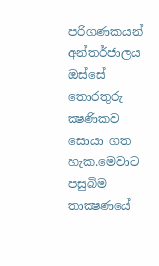පරිගණකයන් අන්තර්ජාලය ඔස්සේ තොරතුරු ක්‍ෂණිකව සොයා ගත හැක.මෙවාට පසුබිම තාක්‍ෂණයේ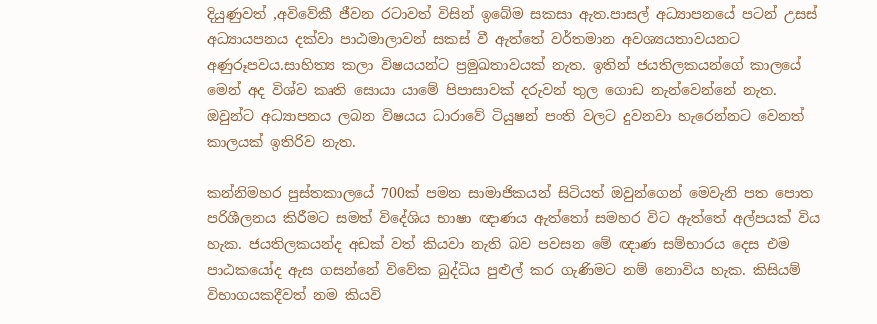දියුණුවත් ,අවිවේකී ජීවන රටාවත් විසින් ඉබේම සකසා ඇත.පාසල් අධ්‍යාපනයේ පටන් උසස් අධ්‍යායපනය දක්වා පාඨමාලාවන් සකස් වී ඇත්තේ වර්තමාන අවශ්‍යයතාවයනට අණුරූපවය.සාහිත්‍ය කලා විෂයයන්ට ප්‍රමුඛතාවයක් නැත. ඉතින් ජයතිලකයන්ගේ කාලයේ මෙන් අද විශ්ව කෘති සොයා යාමේ පිපාසාවක් දරුවන් තුල ගොඩ නැන්වෙන්නේ නැත. ඔවුන්ට අධ්‍යාපනය ලබන විෂයය ධාරාවේ ටියුෂන් පංති වලට දුවනවා හැරෙන්නට වෙනත් කාලයක් ඉතිරිව නැත.

කන්නිමහර පුස්තකාලයේ 700ක් පමන සාමාජිකයන් සිටියත් ඔවුන්ගෙන් මෙවැනි පත පොත පරිශීලනය කිරීමට සමත් විදේශිය භාෂා ඥාණය ඇත්තෝ සමහර විට ඇත්තේ අල්පයක් විය හැක. ජයතිලකයන්ද අඩක් වත් කියවා නැති බව පවසන මේ ඥාණ සම්භාරය දෙස එම පාඨකයෝද ඇස ගසන්නේ විවේක බුද්ධිය පුළුල් කර ගැණිමට නම් නොවිය හැක. කිසියම් විභාගයකදීවත් නම කියවි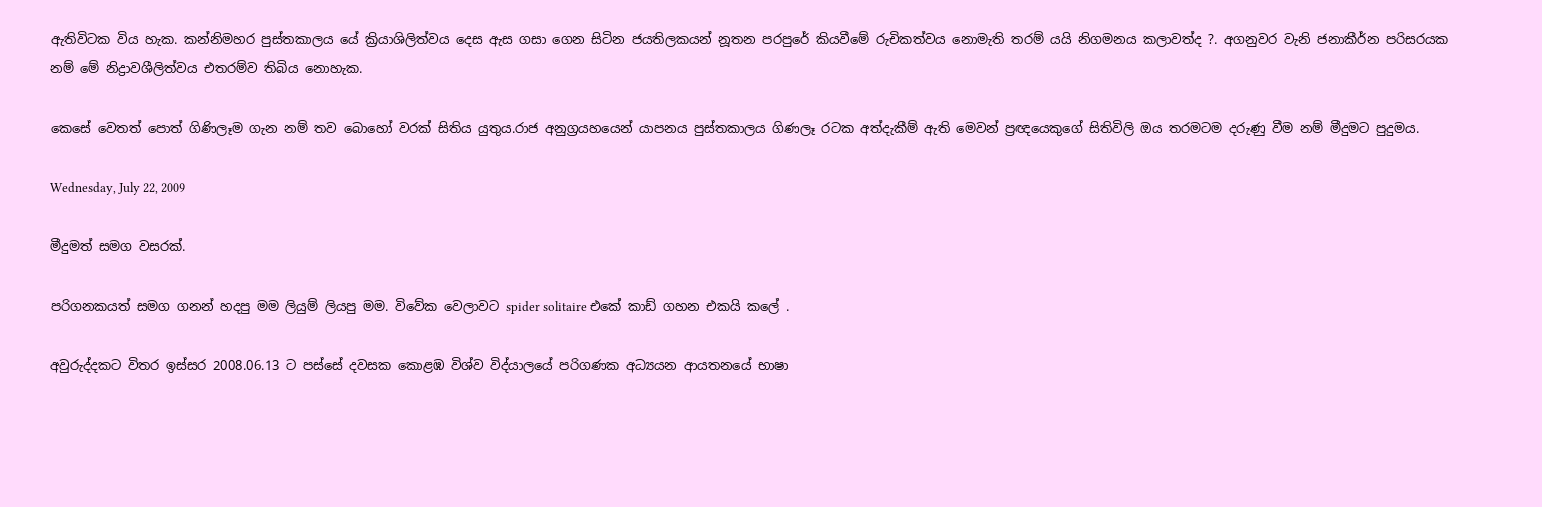ඇතිවිටක විය හැක. කන්නිමහර පුස්තකාලය යේ ක්‍රියාශිලිත්වය දෙස ඇස ගසා ගෙන සිටින ජයතිලකයන් නූතන පරපු‍රේ කියවීමේ රුචිකත්වය නොමැති තරම් යයි නිගමනය කලාවත්ද ?. අගනුවර වැනි ජනාකීර්න පරිසරයක නම් මේ නිද්‍රාවශීලිත්වය එතරම්ව තිබිය නොහැක.

කෙසේ වෙතත් පොත් ගිණිලෑම ගැන නම් තව බොහෝ වරක් සිතිය යුතුය.රාජ අනුග්‍රයහයෙන් යාපනය පුස්තකාලය ගිණලෑ රටක අත්දැකීම් ඇති මෙවන් ප්‍රඥයෙකුගේ සිතිවිලි ඔය තරමටම දරුණු වීම නම් මීදුමට පුදුමය.

Wednesday, July 22, 2009

මීදුමත් සමග වසරක්.

පරිගනකයත් සමග ගනන් හදපු මම ලියුම් ලියපු මම. විවේක වෙලාවට spider solitaire එකේ කාඩ් ගහන එකයි කලේ .

අවුරුද්දකට විතර ඉස්සර 2008.06.13 ට පස්සේ දවසක කොළඹ විශ්ව විද්යාලයේ පරිගණක අධ්‍යයන ආයතනයේ භාෂා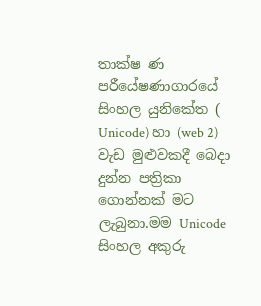තාක්ෂ ණ පරීයේෂණාගාරයේ සිංහල යුනිකේත ( Unicode) හා (web 2) වැඩ මුළුවකදී බෙදා දුන්න පත්‍රිකා ගොන්නක් මට ලැබුනා.මම Unicode සිංහල අකුරු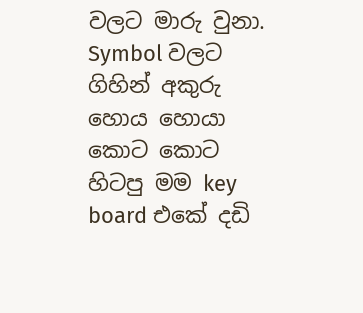වලට මාරු වුනා. Symbol වලට ගිහින් අකුරු හොය හොයා කොට කොට හිටපු මම key board එකේ දඩි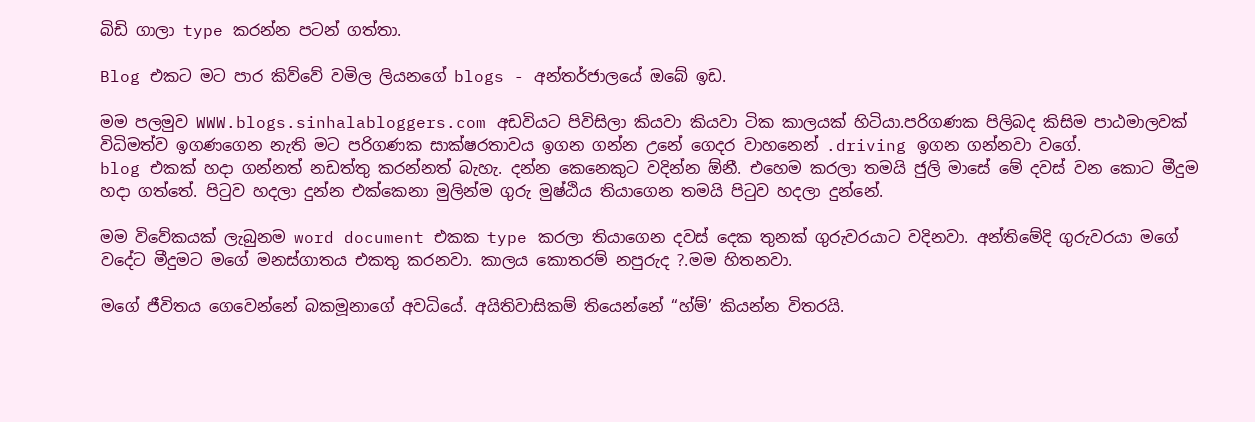බිඩි ගාලා type කරන්න පටන් ගත්තා.

Blog එකට මට පාර කිව්වේ වමිල ලියනගේ blogs - අන්තර්ජාලයේ ඔබේ ඉඩ.

මම පලමුව WWW.blogs.sinhalabloggers.com අඩවියට පිවිසිලා කියවා කියවා ටික කාලයක් හිටියා.පරිගණක පිලිබද කිසිම පාඨමාලවක් විධිමත්ව ඉගණගෙන නැති මට පරිගණක සාක්ෂරතාවය ඉගන ගන්න උනේ ගෙදර වාහනෙන් .driving ඉගන ගන්නවා වගේ.
blog එකක් හදා ගන්නත් නඩත්තු කරන්නත් බැහැ. දන්න කෙනෙකුට වදින්න ඕනී. එහෙම කරලා තමයි ජුලි මාසේ මේ දවස් වන කොට මීදුම හදා ගත්තේ. පිටුව හදලා දුන්න එක්කෙනා මුලින්ම ගුරු මුෂ්ඨිය තියාගෙන තමයි පිටුව හදලා දුන්නේ.

මම විවේකයක් ලැබුනම word document එකක type කරලා තියාගෙන දවස් දෙක තුනක් ගුරුවරයාට වදිනවා. අන්තිමේදි ගුරුවරයා මගේ වදේට මීදුමට මගේ මනස්ගාතය එකතු කරනවා. කාලය කොතරම් නපුරුද ?.මම හිතනවා.

මගේ ජීවිතය ගෙවෙන්නේ බකමූනාගේ අවධියේ. අයිතිවාසිකම් තියෙන්නේ “හ්ම්’ කියන්න විතරයි.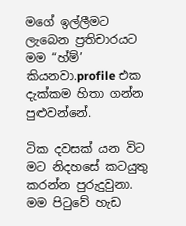මගේ ඉල්ලීමට ලැබෙන ප්‍රතිචාරයට මම “හ්ම්’ කියනවා.profile එක දැක්කම හිතා ගන්න පුළුවන්නේ.

ටික දවසක් යන විට මට නිදහසේ කටයුතු කරන්න පුරුදුවුනා. මම පිටුවේ හැඩ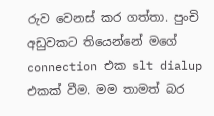රුව වෙනස් කර ගත්තා. පුංචි අඩුවකට තියෙන්නේ මගේ connection එක slt dialup එකක් වීම. මම තාමත් බර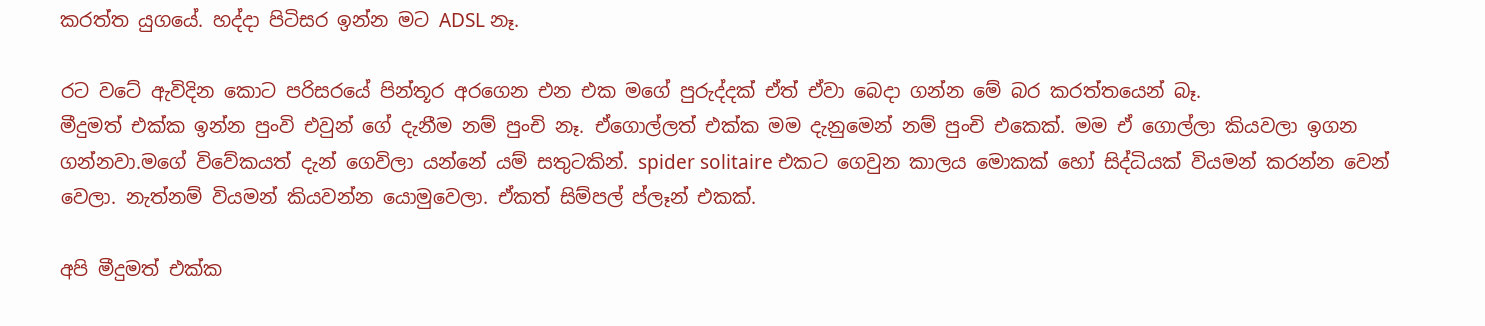කරත්ත යුගයේ. හද්දා පිටිසර ඉන්න මට ADSL නෑ.

රට වටේ ඇවිදින කොට පරිසරයේ පින්තූර අරගෙන එන එක මගේ පුරුද්දක් ඒත් ඒවා බෙදා ගන්න මේ බර කරත්තයෙන් බෑ.
මීදුමත් එක්ක ඉන්න පුංවි එවුන් ගේ දැනීම නම් පුංචි නෑ. ඒගොල්ලත් එක්ක මම දැනුමෙන් නම් පුංචි එකෙක්. මම ඒ ගොල්ලා කියවලා ඉගන ගන්නවා.මගේ විවේකයත් දැන් ගෙවිලා යන්නේ යම් සතුටකින්. spider solitaire එකට ගෙවුන කාලය මොකක් හෝ සිද්ධියක් වියමන් කරන්න වෙන් වෙලා. නැත්නම් වියමන් කියවන්න යොමුවෙලා. ඒකත් සිම්පල් ප්ලෑන් එකක්.

අපි මීදුමත් එක්ක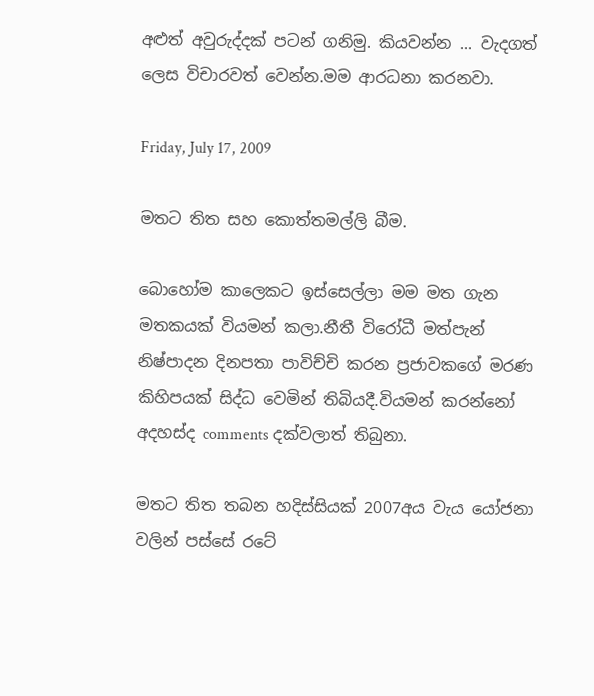අළුත් අවුරුද්දක් පටන් ගනිමු. කියවන්න ... වැදගත් ලෙස විචාරවත් වෙන්න.මම ආරධනා කරනවා.

Friday, July 17, 2009

මතට තිත සහ කොත්තමල්ලි බීම.

බොහෝම කාලෙකට ඉස්සෙල්ලා මම මත ගැන මතකයක් වියමන් කලා.නීතී විරෝධී මත්පැන් නිෂ්පාදන දිනපතා පාවිච්චි කරන ප්‍රජාවකගේ මරණ කිහිපයක් සිද්ධ වෙමින් තිබියදී.වියමන් කරන්නෝ අදහස්ද comments දක්වලාත් තිබුනා.

මතට තිත තබන හදිස්සියක් 2007අය වැය යෝජනා වලින් පස්සේ රටේ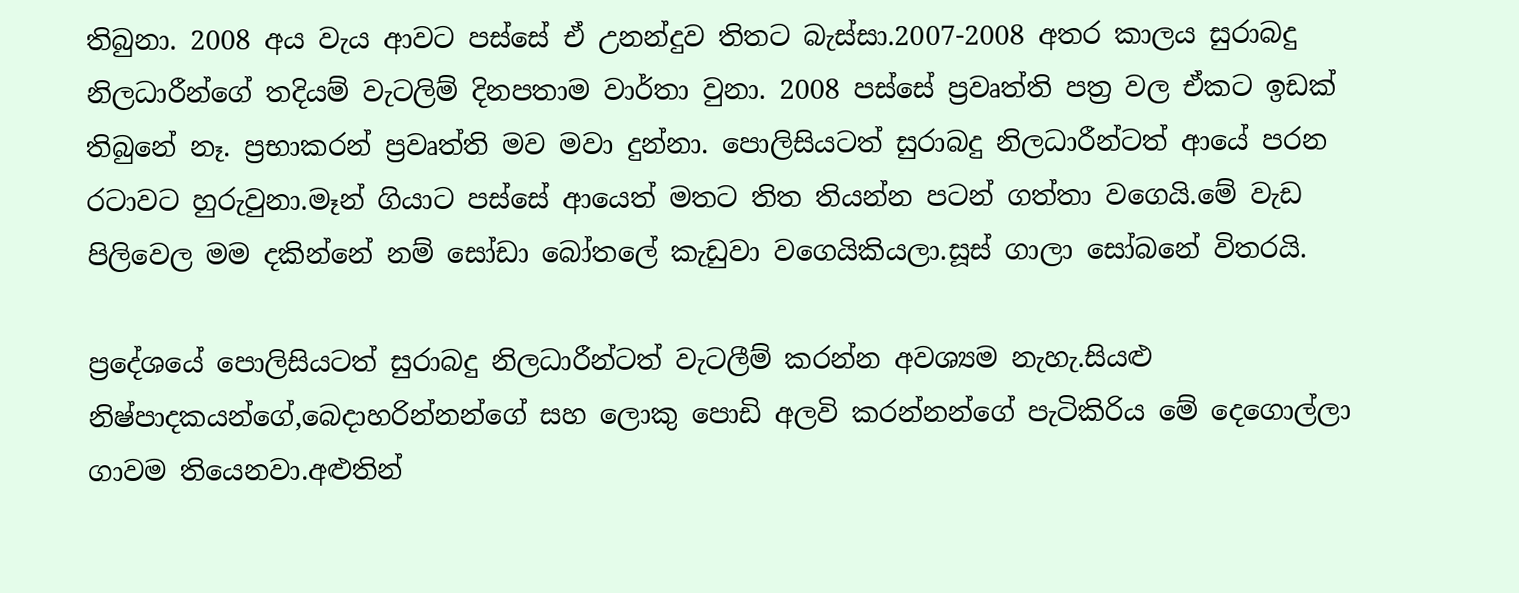තිබුනා. 2008 අය වැය ආවට පස්සේ ඒ උනන්දුව තිතට බැස්සා.2007-2008 අතර කාලය සුරාබදු නිලධාරීන්ගේ තදියම් වැටලිම් දිනපතාම වාර්තා වුනා. 2008 පස්සේ ප්‍රවෘත්ති පත්‍ර වල ඒකට ඉඩක් තිබුනේ නෑ. ප්‍රභාකරන් ප්‍රවෘත්ති මව මවා දුන්නා. පොලිසියටත් සුරාබදු නිලධාරීන්ටත් ආයේ පරන රටාවට හුරුවුනා.මෑන් ගියාට පස්සේ ආයෙත් මතට තිත තියන්න පටන් ගත්තා වගෙයි.මේ වැඩ පිලිවෙල මම දකින්නේ නම් සෝඩා බෝතලේ කැඩුවා වගෙයිකියලා.සූස් ගාලා සෝබනේ විතරයි.

ප්‍රදේශයේ පොලිසියටත් සුරාබදු නිලධාරීන්ටත් වැටලීම් කරන්න අවශ්‍යම නැහැ.සියළු නිෂ්පාදකයන්ගේ,බෙදාහරින්නන්ගේ සහ ලොකු පොඩි අලවි කරන්නන්ගේ පැටිකිරිය මේ දෙගොල්ලා ගාවම තියෙනවා.අළුතින්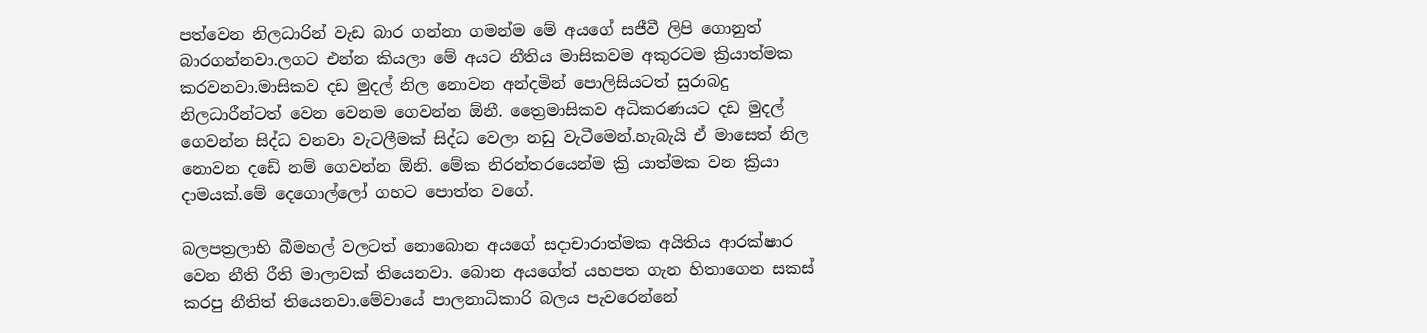පත්වෙන නිලධාරින් වැඩ බාර ගන්නා ගමන්ම මේ අයගේ සජීවී ලිපි ගොනුත් බාරගන්නවා.ලගට එන්න කියලා මේ අයට නීතිය මාසිකවම අකුරටම ක්‍රියාත්මක කරවනවා.මාසිකව දඩ මුදල් නිල නොවන අන්දමින් පොලිසියටත් සුරාබදු නිලධාරීන්ටත් වෙන වෙනම ගෙවන්න ඕනී. ත්‍රෛමාසිකව අධිකරණයට දඩ මුදල් ගෙවන්න සිද්ධ වනවා වැටලීමක් සිද්ධ වෙලා නඩු වැටීමෙන්.හැබැයි ඒ මාසෙත් නිල නොවන දඩේ නම් ගෙවන්න ඕනි. මේක නිරන්තරයෙන්ම ක්‍රි යාත්මක වන ක්‍රියා දාමයක්.මේ දෙගොල්ලෝ ගහට පොත්ත වගේ.

බලපත්‍රලාභි බීමහල් වලටත් නොබොන අයගේ සදාචාරාත්මක අයිතිය ආරක්ෂාර වෙන නීති රීති මාලාවක් තියෙනවා. බොන අයගේත් යහපත ගැන හිතාගෙන සකස් කරපු නීතිත් තියෙනවා.මේවායේ පාලනාධිකාරි බලය පැවරෙන්නේ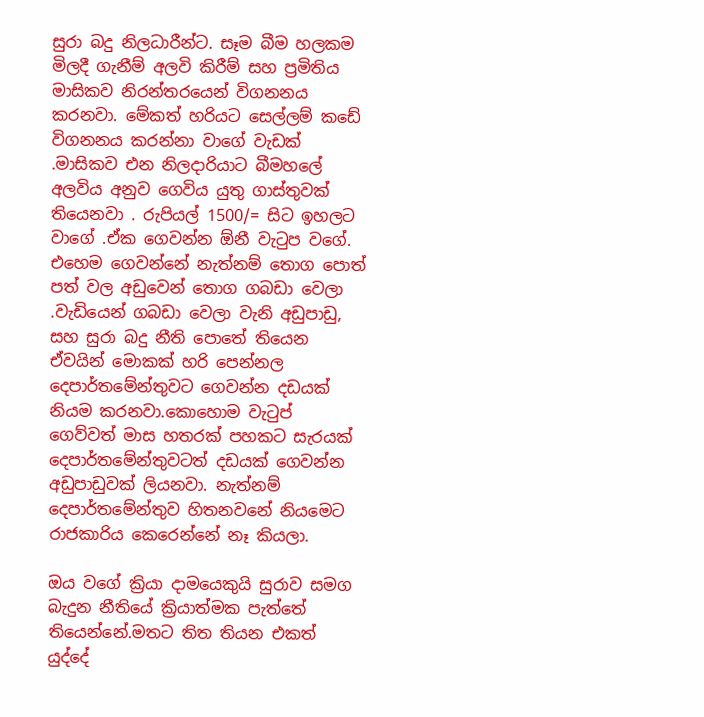සුරා බදු නිලධාරීන්ට. සෑම බීම හලකම මිලදී ගැනීම් අලවි කිරීම් සහ ප්‍රමිතිය මාසිකව නිරන්තරයෙන් විගනනය කරනවා. මේකත් හරියට සෙල්ලම් කඩේ විගනනය කරන්නා වාගේ වැඩක් .මාසිකව එන නිලදාරියාට බීමහලේ අලවිය අනුව ගෙවිය යුතු ගාස්තුවක් තියෙනවා . රුපියල් 1500/= සිට ඉහලට වාගේ .ඒක ගෙවන්න ඕනී වැටුප වගේ. එහෙම ගෙවන්නේ නැත්නම් තොග පොත් පත් වල අඩුවෙන් තොග ගබඩා වෙලා .වැඩියෙන් ගබඩා වෙලා වැනි අඩුපාඩු, සහ සුරා බදු නීති පොතේ තියෙන ඒවයින් මොකක් හරි පෙන්නල දෙපාර්තමේන්තුවට ගෙවන්න දඩයක් නියම කරනවා.කොහොම වැටුප් ගෙව්වත් මාස හතරක් පහකට සැරයක් දෙපාර්තමේන්තුවටත් දඩයක් ගෙවන්න අඩුපාඩුවක් ලියනවා. නැත්නම් දෙපාර්තමේන්තුව හිතනවනේ නියමෙට රාජකාරිය කෙරෙන්නේ නෑ කියලා.

ඔය වගේ ක්‍රියා දාමයෙකුයි සුරාව සමග බැදුන නීතියේ ක්‍රියාත්මක පැත්තේ තියෙන්නේ.මතට තිත තියන එකත් යුද්දේ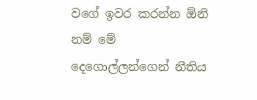වගේ ඉවර කරන්න ඕනි නම් මේ දෙගොල්ලන්ගෙන් නීතිය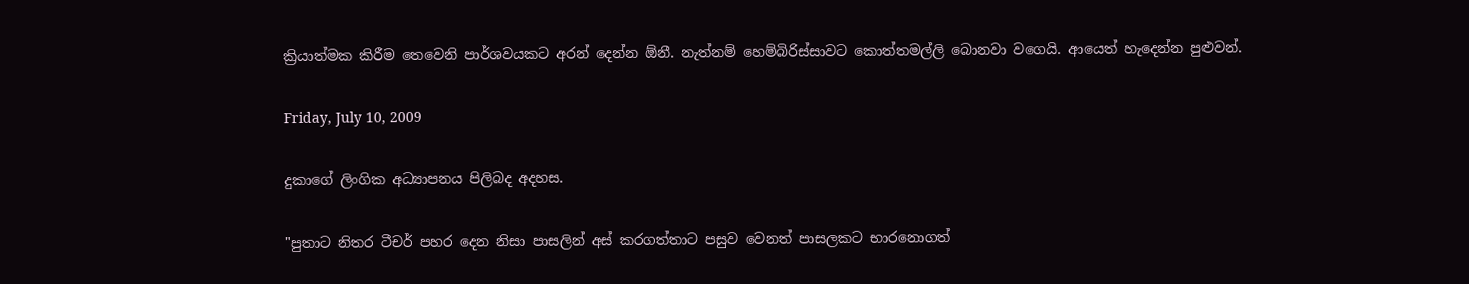ක්‍රියාත්මක කිරීම තෙවෙනි පාර්ශවයකට අරන් දෙන්න ඕනී. නැත්නම් හෙම්බිරිස්සාවට කොත්තමල්ලි බොනවා වගෙයි. ආයෙත් හැදෙන්න පුළුවන්.

Friday, July 10, 2009

දුකාගේ ලිංගික අධ්‍යාපනය පිලිබද අදහස.

"පුතාට නිතර ටීචර් පහර දෙන නිසා පාසලින් අස් කරගත්තාට පසුව වෙනත් පාසලකට භාරනොගත්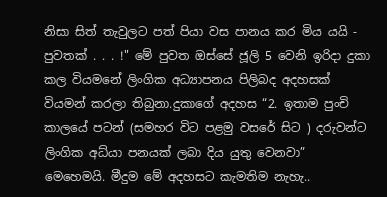නිසා සිත් තැවුලට පත් පියා වස පානය කර මිය යයි - පුවතක් . . . !" මේ පුවත ඔස්සේ ජූලි 5 වෙනි ඉරිදා දුකා කල වියමනේ ලිංගික අධ්‍යාපනය පිලිබද අදහසක් වියමන් කරලා තිබුනා.දුකාගේ අදහස “2. ඉතාම පුංචි කාලයේ පටන් (සමහර විට පළමු වසරේ සිට ) දරුවන්ට ලිංගික අධ්යා පනයක් ලබා දිය යුතු වෙනවා” මෙහෙමයි. මීදුම මේ අදහසට කැමතිම නැහැ..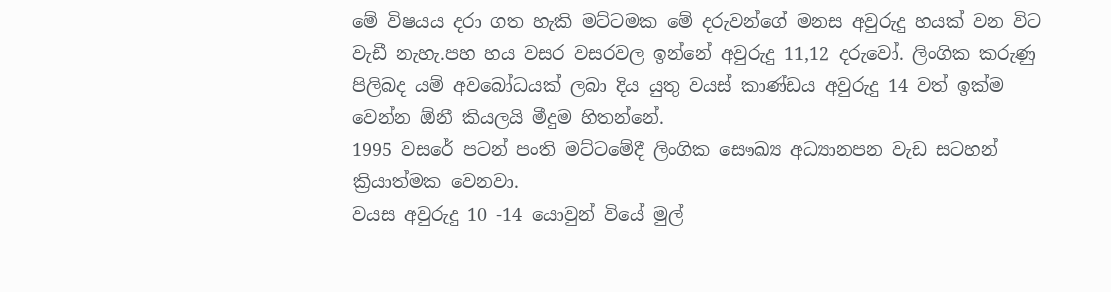මේ විෂයය දරා ගත හැකි මට්ටමක මේ දරුවන්ගේ මනස අවුරුදු හයක් වන විට වැඩී නැහැ.පහ හය වසර වසරවල ඉන්නේ අවුරුදු 11,12 දරුවෝ. ලිංගික කරුණු පිලිබද යම් අවබෝධයක් ලබා දිය යුතු වයස් කාණ්ඩය අවුරුදු 14 වත් ඉක්ම වෙන්න ඕනී කියලයි මීදුම හිතන්නේ.
1995 වසරේ පටන් පංති මට්ටමේදී ලිංගික සෞඛ්‍ය අධ්‍යානපන වැඩ සටහන් ක්‍රියාත්මක වෙනවා.
වයස අවුරුදු 10 -14 යොවුන් වියේ මුල්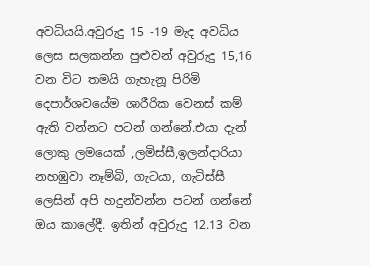අවධියයි.අවුරුදු 15 -19 මැද අවධිය ලෙස සලකන්න පුළුවන් අවුරුදු 15,16 වන විට තමයි ගැහැනූ පිරිමි දෙපාර්ශවයේම ශාරීරික වෙනස් කම් ඇති වන්නට පටන් ගන්නේ.එයා දැන් ලොකු ලමයෙක් ,ලමිස්සී,ඉලන්දාරියා නහඹුවා නෑම්බි, ගැටයා, ගැටිස්සී ලෙසින් අපි හදුන්වන්න පටන් ගන්නේ ඔය කාලේදී. ඉතින් අවුරුදු 12.13 වන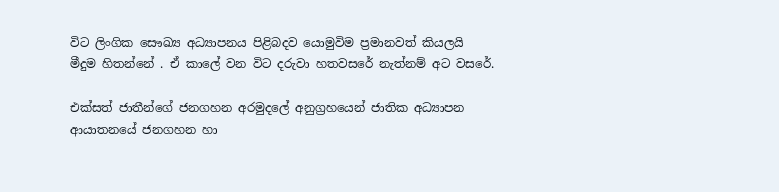විට ලිංගික සෞඛ්‍ය අධ්‍යාපනය පිළිබදව යොමුවිම ප්‍රමානවත් කියලයි මීදුම හිතන්නේ . ඒ කාලේ වන විට දරුවා හතවසරේ නැත්නම් අට වසරේ.

එක්සත් ජාතීන්ගේ ජනගහන අරමුදලේ අනුග්‍රහයෙන් ජාතික අධ්‍යාපන ආයාතනයේ ජනගහන හා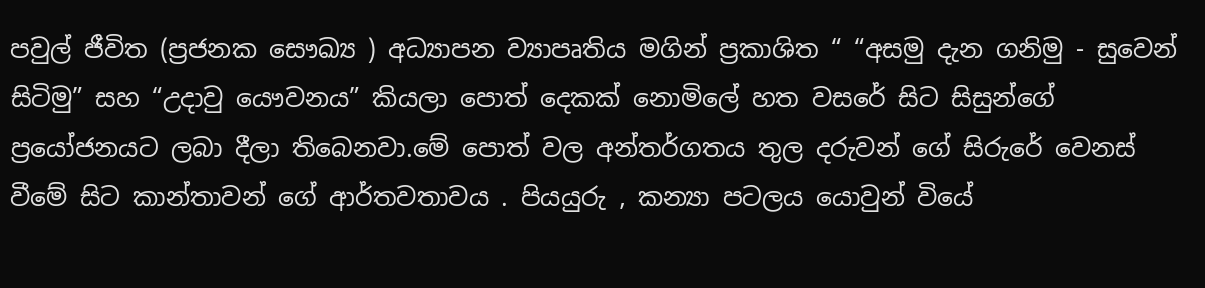පවුල් ජීවිත (ප්‍රජනක සෞඛ්‍ය ) අධ්‍යාපන ව්‍යාපෘතිය මගින් ප්‍රකාශිත “ “අසමු දැන ගනිමු - සුවෙන් සිටිමු” සහ “උදාවු යෞවනය” කියලා පොත් දෙකක් ‍නොමිලේ හත වසරේ සිට සිසුන්ගේ ප්‍රයෝජනයට ලබා දීලා තිබෙනවා.මේ පොත් වල අන්තර්ගතය තුල දරුවන් ගේ සිරුරේ වෙනස් වීමේ සිට කාන්තාවන් ගේ ආර්තවතාවය . පියයුරු , කන්‍යා පටලය යොවුන් වියේ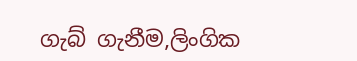ගැබ් ගැනීම,ලිංගික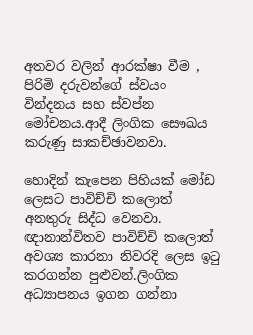අතවර වලින් ආරක්ෂා වීම , පිරිමි දරුවන්ගේ ස්වයං වින්දනය සහ ස්වප්න මෝචනය.ආදී ලිංගික සෞඛය කරුණු සාකච්ඡාවනවා.

හොදින් කැපෙන පිහියක් මෝඩ ලෙසට පාවිච්චි කලොත් අනතුරු සිද්ධ වෙනවා. ඥානාන්විතව පාවිච්චි කලොත් අවශ්‍ය කාරනා නිවරදි ලෙස ඉටු කරගන්න පුළුවන්.ලිංගික අධ්‍යාපනය ඉගන ගන්නා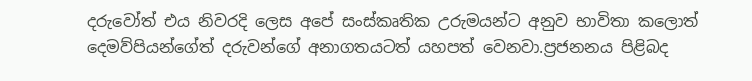දරුවෝත් එය නිවරදි ලෙස අපේ සංස්කෘතික උරුමයන්ට අනුව භාවිතා කලොත් දෙමව්පියන්ගේත් දරුවන්ගේ අනාගතයටත් යහපත් වෙනවා.ප්‍රජනනය පිළිබද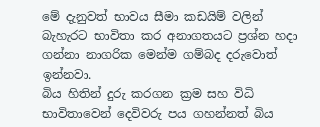මේ දැනුවත් භාවය සීමා කඩයිම් වලින් බැහැරට භාවිතා කර අනාගතයට ප්‍රශ්න හදා ගන්නා නාගරික මෙන්ම ගම්බද දරුවොත් ඉන්නවා.
බිය හිතින් දුරු කරගන ක්‍රම සහ විධි භාවිතාවෙන් දෙවිවරු පය ගහන්නත් බිය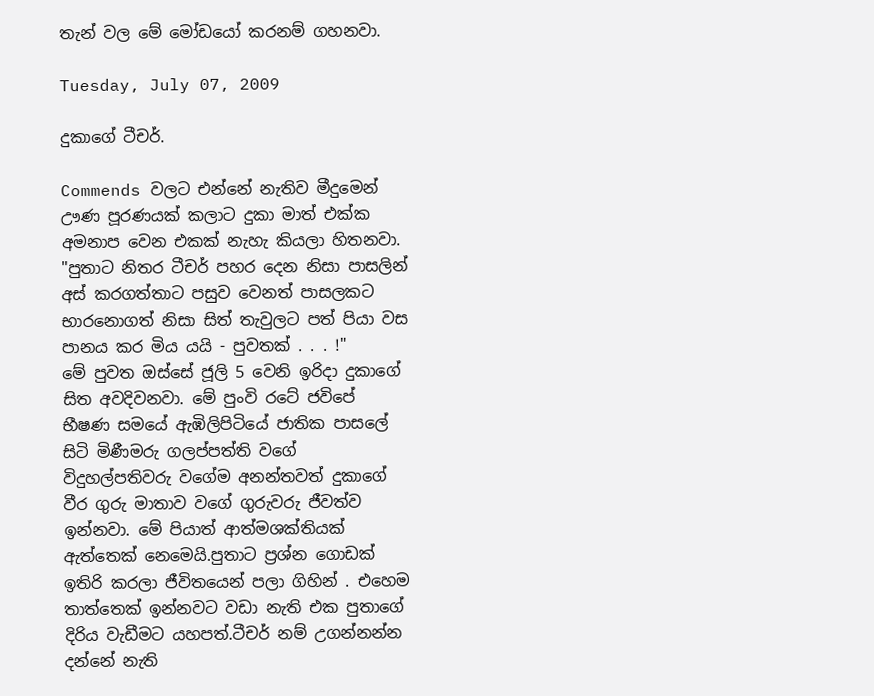තැන් වල මේ මෝඩයෝ කරනම් ගහනවා.

Tuesday, July 07, 2009

දුකාගේ ටීචර්.

Commends වලට එන්නේ නැතිව මීදුමෙන් ඌණ පූරණයක් කලාට දුකා මාත් එක්ක අමනාප වෙන එකක් නැහැ කියලා හිතනවා. "පුතාට නිතර ටීචර් පහර දෙන නිසා පාසලින් අස් කරගත්තාට පසුව වෙනත් පාසලකට භාරනොගත් නිසා සිත් තැවුලට පත් පියා වස පානය කර මිය යයි - පුවතක් . . . !"
මේ පුවත ඔස්සේ ජූලි 5 වෙනි ඉරිදා දුකාගේ සිත අවදිවනවා. මේ පුංවි රටේ ජවිපේ භීෂණ සමයේ ඇඹිලිපිටියේ ජාතික පාසලේ සිටි මිණීමරු ගලප්පත්ති වගේ විදුහල්පතිවරු වගේම අනන්තවත් දුකාගේ වීර ගුරු මාතාව වගේ ගුරුවරු ජීවත්ව ඉන්නවා. මේ පියාත් ආත්මශක්තියක් ඇත්තෙක් නෙමෙයි.පුතාට ප්‍රශ්න ගොඩක් ඉතිරි කරලා ජීවිතයෙන් පලා ගිහින් . එහෙම තාත්තෙක් ඉන්නවට වඩා නැති එක පුතාගේ දිරිය වැඩීමට යහපත්.ටීචර් නම් උගන්නන්න දන්නේ නැති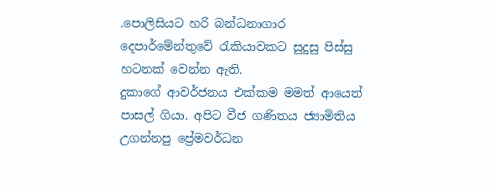.පොලිසියට හරි බන්ධනාගාර දෙපාර්මේන්තුවේ රැකියාවකට සුදුසු පිස්සු හටනක් වෙන්න ඇති.
දුකාගේ ආවර්ජනය එක්කම මමත් ආයෙත් පාසල් ගියා. අපිට වීජ ගණිතය ජ්‍යාමිතිය උගන්නපු ප්‍රේමවර්ධන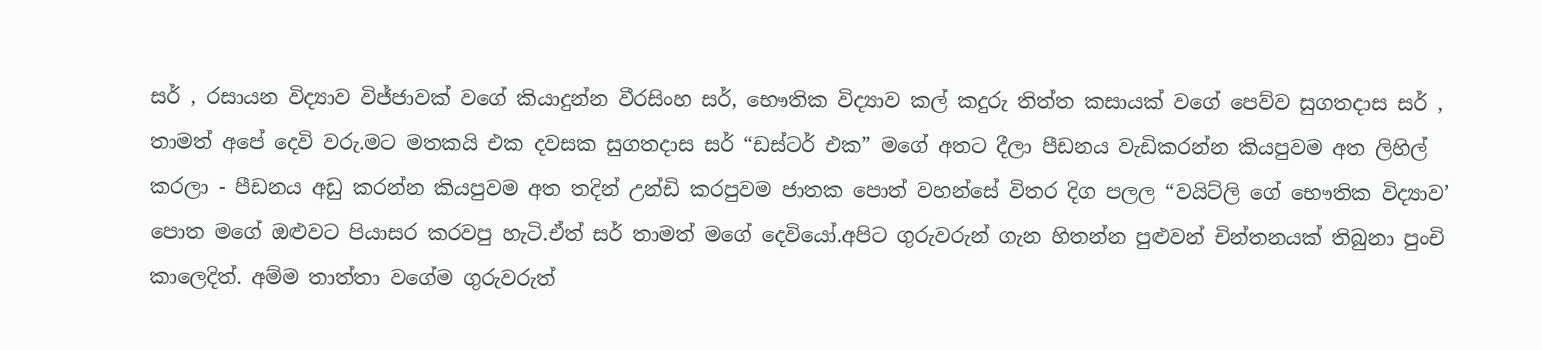සර් , රසායන විද්‍යාව විජ්ජාවක් වගේ කියාදුන්න වීරසිංහ සර්, භෞතික විද්‍යාව කල් කදුරු තිත්ත කසායක් වගේ පෙව්ව සුගතදාස සර් , තාමත් අපේ දෙවි වරු.මට මතකයි එක දවසක සුගතදාස සර් “ඩස්ටර් එක” මගේ අතට දීලා පීඩනය වැඩිකරන්න කියපුවම අත ලිහිල් කරලා - පීඩනය අඩු කරන්න කියපුවම අත තදින් උන්ඩි කරපුවම ජාතක පොත් වහන්සේ විතර දිග පලල “වයිට්ලි ගේ භෞතික විද්‍යාව’ පොත මගේ ඔළුවට පියාසර කරවපු හැටි.ඒත් සර් තාමත් මගේ දෙවියෝ.අපිට ගුරුවරුන් ගැන හිතන්න පුළුවන් චින්තනයක් තිබුනා පුංචි කාලෙදිත්. අම්ම තාත්තා වගේම ගුරුවරුත්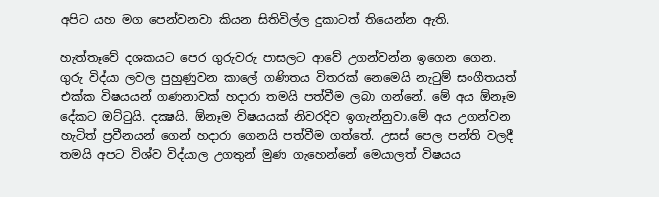අපිට යහ මග පෙන්වනවා කියන සිතිවිල්ල දුකාටත් තියෙන්න ඇති.

හැත්තෑවේ දශකයට පෙර ගුරුවරු පාසලට ආවේ උගන්වන්න ඉගෙන ගෙන. ගුරු විද්යා ලවල පුහුණුවන කාලේ ගණිතය විතරක් නෙමෙයි නැටුම් සංගීතයත් එක්ක විෂයයන් ගණනාවක් හදාරා තමයි පත්වීම ලබා ගන්නේ. මේ අය ඕනෑම දේකට ඔට්ටුයි. දක්‍ෂයි. ඕනෑම විෂයයක් නිවරදිව ඉගැන්නුවා.මේ අය උගන්වන හැටිත් ප්‍රවීනයන් ගෙන් හදාරා ගෙනයි පත්වීම ගත්තේ. උසස් පෙල පන්ති වලදී තමයි අපට විශ්ව විද්යාල උගතුන් මුණ ගැහෙන්නේ මෙයාලත් විෂයය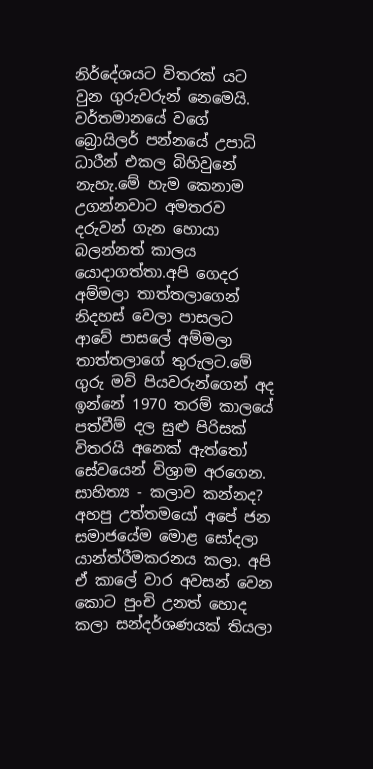නිර්දේශයට විතරක් යට වුන ගුරුවරුන් නෙමෙයි. වර්තමානයේ වගේ බ්‍රොයිලර් පන්නයේ උපාධි ධාරීන් එකල බිහිවුනේ නැහැ.මේ හැම කෙනාම උගන්නවාට අමතරව දරුවන් ගැන හොයා බලන්නත් කාලය යොදාගත්තා.අපි ගෙදර අම්මලා තාත්තලාගෙන් නිදහස් වෙලා පාසලට ආවේ පාසලේ අම්මලා තාත්තලාගේ තුරුලට.මේ ගුරු මව් පියවරුන්ගෙන් අද ඉන්නේ 1970 තරම් කාලයේ පත්වීම් දල සුළු පිරිසක් විතරයි අනෙක් ඇත්තෝ සේවයෙන් විශ්‍රාම අරගෙන.
සාහිත්‍ය - කලාව කන්නද? අහපු උත්තමයෝ අපේ ජන සමාජයේම මොළ සෝදලා යාන්ත්රීමකරනය කලා. අපි ඒ කාලේ වාර අවසන් වෙන කොට පුංචි උනත් හොද කලා සන්දර්ශණයක් තියලා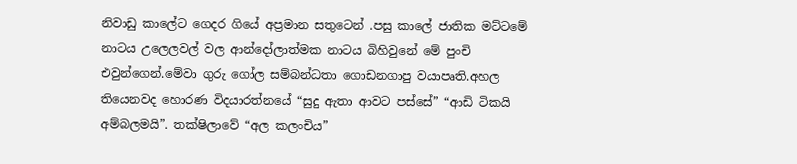නිවාඩු කාලේට ගෙදර ගියේ අප්‍රමාන සතුටෙන් .පසු කාලේ ජාතික මට්ටමේ නාටය උලෙලවල් වල ආන්දෝලාත්මක නාටය බිහිවුනේ මේ පුංචි එවුන්ගෙන්.මේවා ගුරු ගෝල සම්බන්ධතා ගොඩනගාපු වයාපෘති.අහල තියෙනවද හොරණ විදයාරත්නයේ “සුදු ඇතා ආවට පස්සේ” “ආඩි ටිකයි අම්බලමයි”. තක්ෂිලාවේ “අල කලංචිය”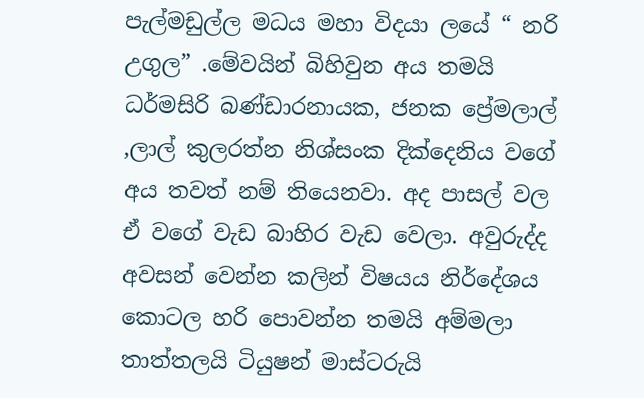පැල්මඩුල්ල මධය මහා විදයා ලයේ “ නරි උගුල” .මේවයින් බිහිවුන අය තමයි ධර්මසිරි බණ්ඩාරනායක, ජනක ප්‍රේමලාල් ,ලාල් කුලරත්න නිශ්සංක දික්දෙනිය වගේ අය තවත් නම් තියෙනවා. අද පාසල් වල ඒ වගේ වැඩ බාහිර වැඩ වෙලා. අවුරුද්ද අවසන් වෙන්න කලින් විෂයය නිර්දේශය කොටල හරි පොවන්න තමයි අම්මලා තාත්තලයි ටියුෂන් මාස්ටරුයි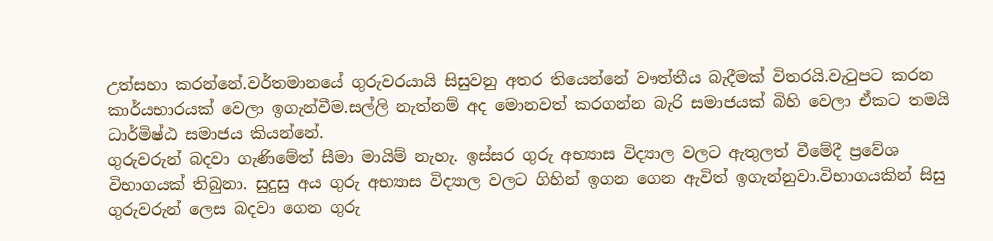උත්සහා කරන්නේ.වර්තමානයේ ගුරුවරයායි සිසුවනු අතර තියෙන්නේ වෟත්තීය බැදීමක් විතරයි.වැටුපට කරන කාර්යභාරයක් වෙලා ඉගැන්වීම.සල්ලි නැත්නම් අද මොනවත් කරගන්න බැරි සමාජයක් බිහි වෙලා ඒකට තමයි ධාර්මිෂ්ඨ සමාජය කියන්නේ.
ගුරුවරුන් බදවා ගැණිමේත් සීමා මායිම් නැහැ. ඉස්සර ගුරු අභ්‍යාස විද්‍යාල වලට ඇතුලත් වීමේදී ප්‍රවේශ විභාගයක් තිබුනා. සුදුසු අය ගුරු අභ්‍යාස විද්‍යාල වලට ගිහින් ඉගන ගෙන ඇවිත් ඉගැන්නුවා.විභාගයකින් සිසු ගුරුවරුන් ලෙස බදවා ගෙන ගුරු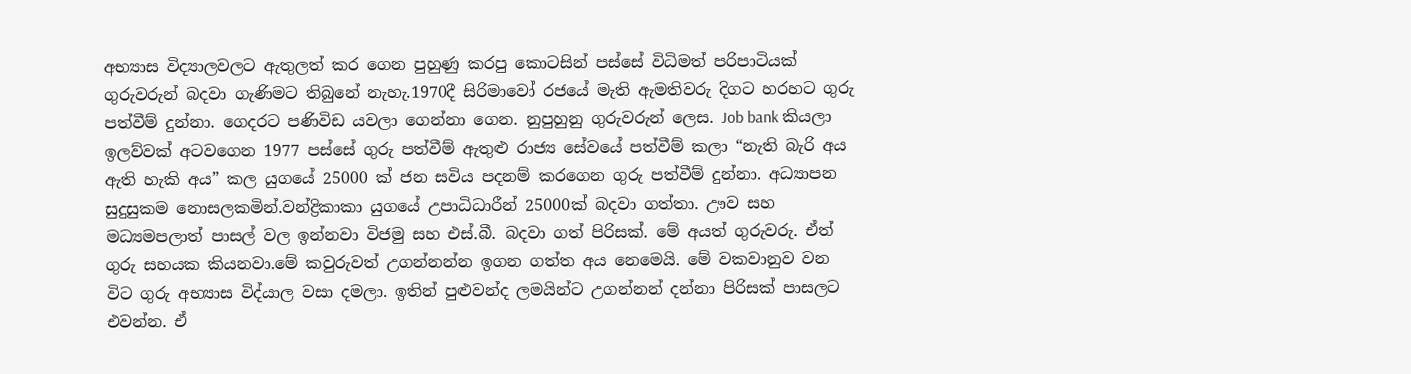අභ්‍යාස විද්‍යාලවලට ඇතුලත් කර ගෙන පුහුණු කරපු කොටසින් පස්සේ විධිමත් පරිපාටියක් ගුරුවරුන් බදවා ගැණිමට තිබුනේ නැහැ.1970දී සිරිමාවෝ රජයේ මැති ඇමතිවරු දිගට හරහට ගුරු පත්වීම් දුන්නා. ගෙදරට පණිවිඩ යවලා ගෙන්නා ගෙන. නුපුහුනු ගුරුවරුන් ලෙස. Job bank කියලා ඉලව්වක් අටවගෙන 1977 පස්සේ ගුරු පත්වීම් ඇතුළු රාජ්‍ය සේවයේ පත්වීම් කලා “නැති බැරි අය ඇති හැකි අය” කල යුගයේ 25000 ක් ජන සවිය පදනම් කරගෙන ගුරු පත්වීම් දුන්නා. අධ්‍යාපන සුදුසුකම නොසලකමින්.වන්ද්‍රිකාකා යුගයේ උපාධිධාරීන් 25000ක් බදවා ගත්තා. ඌව සහ මධ්‍යමපලාත් පාසල් වල ඉන්නවා විජමු සහ එස්.බී. බදවා ගත් පිරිසක්. මේ අයත් ගුරුවරු. ඒත් ගුරු සහයක කියනවා.මේ කවුරුවත් උගන්නන්න ඉගන ගත්ත අය නෙමෙයි. මේ වකවානුව වන විට ගුරු අභ්‍යාස විද්යාල වසා දමලා. ඉතින් පුළුවන්ද ලමයින්ට උගන්නන් දන්නා පිරිසක් පාසලට එවන්න. ඒ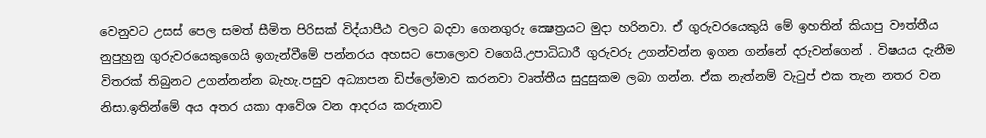වෙනුවට උසස් පෙල සමත් සීමිත පිරිසක් විද්යාපීඨ වලට බදවා ගෙනගුරු ක්‍ෂෙත්‍රයට මුදා හරිනවා. ඒ ගුරුවරයෙකුයි මේ ඉහතින් කියාපු වෟත්තීය නුපුහුනු ගුරුවරයෙකුගෙයි ඉගැන්වීමේ පන්නරය අහසට පොලොව වගෙයි.උපාධිධාරී ගුරුවරු උගන්වන්න ඉගන ගන්නේ දරුවන්ගෙන් . විෂයය දැනීම විතරක් තිබුනට උගන්නන්න බැහැ.පසුව අධ්‍යාපන ඩිප්ලෝමාව කරනවා වෘත්තීය සුදුසුකම ලබා ගන්න. ඒක නැත්නම් වැටුප් එක තැන නතර වන නිසා.ඉතින්මේ අය අතර යකා ආවේශ වන ආදරය කරුනාව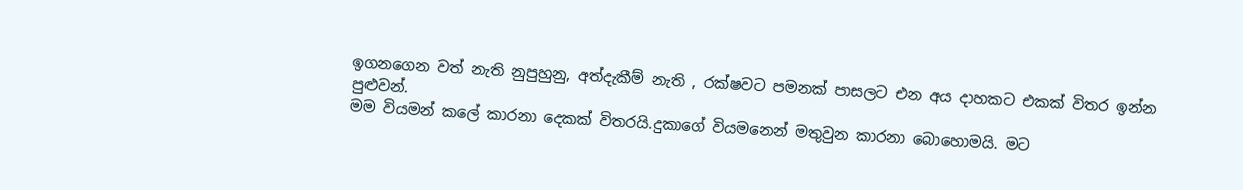ඉගනගෙන වත් නැති නුපුහුනු, අත්දැකීම් නැති , රක්ෂවට පමනක් පාසලට එන අය දාහකට එකක් විතර ඉන්න පුළුවන්.
මම වියමන් කලේ කාරනා දෙකක් විතරයි.දුකාගේ වියමනෙන් මතුවුන කාරනා බොහොමයි. මට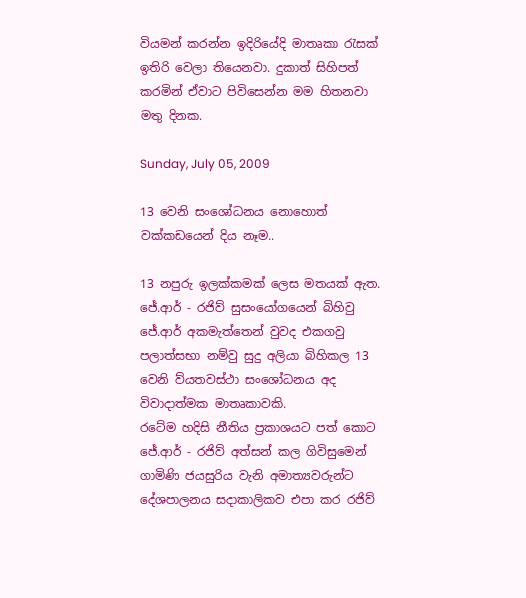වියමන් කරන්න ඉදිරියේදි මාතෘකා රැසක් ඉතිරි වෙලා තියෙනවා. දුකාත් සිහිපත් කරමින් ඒවාට පිවිසෙන්න මම හිතනවා මතු දිනක.

Sunday, July 05, 2009

13 වෙනි සංශෝධනය නොහොත් වක්කඩයෙන් දිය නෑම..

13 නපුරු ඉලක්කමක් ලෙස මතයක් ඇත. ජේ.ආර් - රජිව් සුසංයෝගයෙන් බිහිවු ජේ.ආර් අකමැත්තෙන් වුවද එකගවු පලාත්සභා නම්වු සුදු අලියා බිහිකල 13 වෙනි ව්යතවස්ථා සංශෝධනය අද විවාදාත්මක මාතෘකාවකි.
රටේම හදිසි නීතිය ප්‍රකාශයට පත් කොට ජේ.ආර් - රජිව් අත්සන් කල ගිවිසුමෙන් ගාමිණි ජයසුරිය වැනි අමාත්‍යවරුන්ට දේශපාලනය සදාකාලිකව එපා කර රජිව්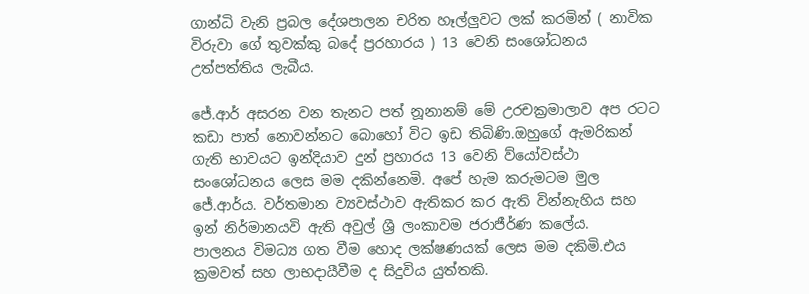ගාන්ධි වැනි ප්‍රබල දේශපාලන චරිත හෑල්ලුවට ලක් කරමින් ( නාවික විරුවා ගේ තුවක්කු බදේ ප්‍රරහාරය ) 13 වෙනි සංශෝධනය උත්පත්තිය ලැබීය.

ජේ.ආර් අසරන වන තැනට පත් නූනානම් මේ උරචක්‍රමාලාව අප රටට කඩා පාත් නොවන්නට බොහෝ විට ඉඩ තිබිණි.ඔහුගේ ඇමරිකන් ගැති භාවයට ඉන්දියාව දුන් ප්‍රහාරය 13 වෙනි ව්යෝවස්ථා සංශෝධනය ලෙස මම දකින්නෙමි. අපේ හැම කරුමටම මුල ජේ.ආර්ය. වර්තමාන ව්‍යවස්ථාව ඇතිකර කර ඇති වින්නැහිය සහ ඉන් නිර්මානයවි ඇති අවුල් ශ්‍රී ලංකාවම ජරාජීර්ණ කලේය.
පාලනය විමධ්‍ය ගත වීම හොද ලක්ෂණයක් ලෙස මම දකිමි.එය ක්‍රමවත් සහ ලාභදායීවීම ද සිදුවිය යුත්තකි.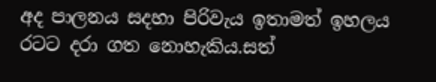අද පාලනය සදහා පිරිවැය ඉතාමත් ඉහලය රටට දරා ගත නොහැකිය.සත්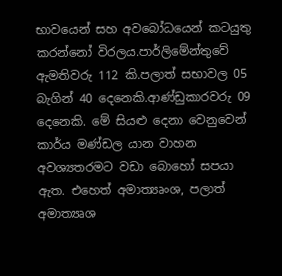භාවයෙන් සහ අවබෝධයෙන් කටයුතු කරන්නෝ විරලය.පාර්ලිමේන්තුවේ ඇමතිවරු 112 කි.පලාත් සභාවල 05 බැගින් 40 දෙනෙකි.ආණ්ඩුකාරවරු 09 දෙනෙකි. මේ සියළු දෙනා වෙනුවෙන් කාර්ය මණ්ඩල යාන වාහන අවශ්‍යතරමට වඩා බොහෝ සපයා ඇත. එහෙත් අමාත්‍යෘංශ, පලාත් අමාත්‍යෘශ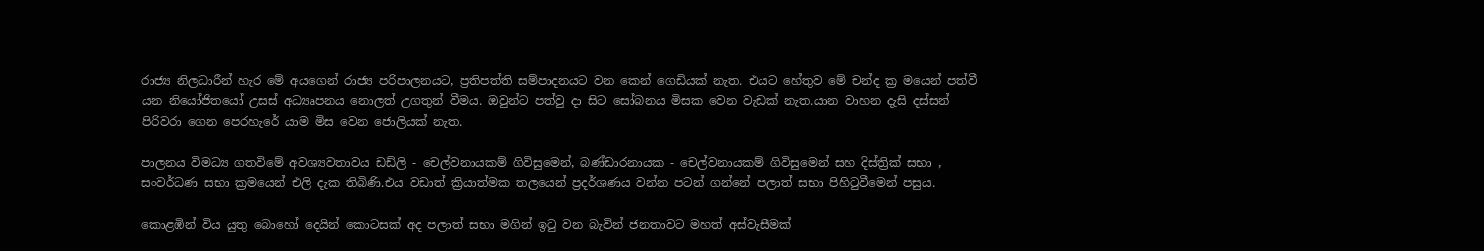රාජ්‍ය නිලධාරීන් හැර මේ අයගෙන් රාජ්‍ය පරිපාලනයට, ප්‍රතිපත්ති සම්පාදනයට වන කෙන් ගෙඩියක් නැත. එයට හේතුව මේ චන්ද ක්‍ර මයෙන් පත්වී යන නියෝජිතයෝ උසස් අධ්‍යෘපනය නොලත් උගතුන් වීමය. ඔවුන්ට පත්වු දා සිට සෝබනය මිසක වෙන වැඩක් නැත.යාන වාහන දැසි දස්සන් පිරිවරා‍ ගෙන පෙරහැරේ යාම මිස වෙන ජොලියක් නැත.

පාලනය විමධ්‍ය ගතවිමේ අවශ්‍යවතාවය ඩඩ්ලි - චෙල්වනායකම් ගිවිසුමෙන්, බණ්ඩාරනායක - චෙල්වනායකම් ගිවිසුමෙන් සහ දිස්ත්‍රික් සභා , සංවර්ධණ සභා ක්‍රමයෙන් එලි දැක තිබිණි.එය වඩාත් ක්‍රියාත්මක තලයෙන් ප්‍රදර්ශණය වන්න පටන් ගන්නේ පලාත් සභා පිහිටුවීමෙන් පසුය.

කොළඹින් විය යුතු බොහෝ දෙයින් කොටසක් අද පලාත් සභා මගින් ඉටු වන බැවින් ජනතාවට මහත් අස්වැසීමක්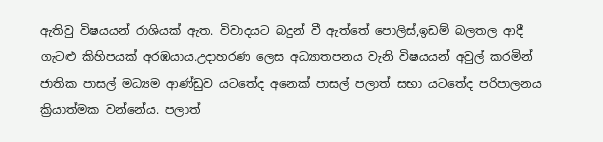ඇතිවු විෂයයන් රාශියක් ඇත. විවාදයට බදුන් වී ඇත්තේ පොලිස්,ඉඩම් බලතල ආදී ගැටළු කිහිපයක් අරඹයාය.උදාහරණ ලෙස අධ්‍යාතපනය වැනි විෂයයන් අවුල් කරමින් ජාතික පාසල් මධ්‍යම ආණ්ඩුව යටතේද අනෙක් පාසල් පලාත් සභා යටතේද පරිපාලනය ක්‍රියාත්මක වන්නේය. පලාත්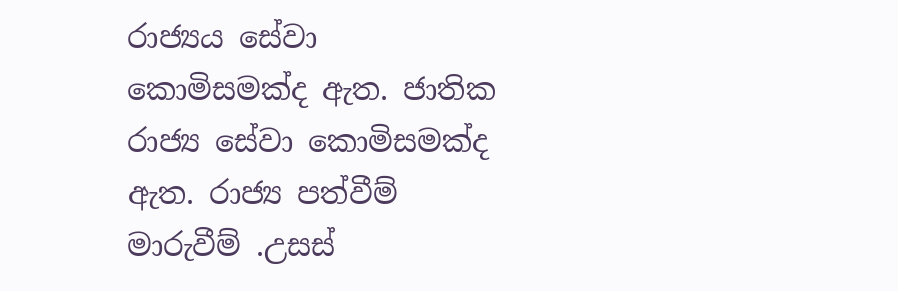රාජ්‍යය සේවා කොමිසමක්ද ඇත. ජාතික රාජ්‍ය සේවා කොමිසමක්ද ඇත. රාජ්‍ය පත්වීම් මාරුවීම් .උසස්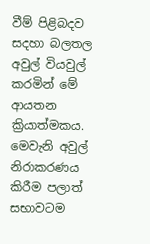වීම් පිළිබදව සදහා බලතල අවුල් වියවුල් කරමින් මේ ආයතන ක්‍රියාත්මකය. මෙවැනි අවුල් නිරාකරණය කිරීම පලාත් සභාවටම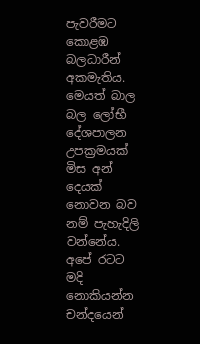පැවරීමට කොළඹ බලධාරීන් අකමැතිය. මෙයත් බාල බල ලෝභී දේශපාලන උපක්‍රමයක් මිස අන් දෙයක් නොවන බව නම් පැහැදිලි වන්නේය.
අපේ රටට මදි නොකියන්න චන්දයෙන්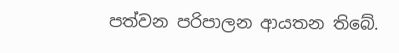පත්වන පරිපාලන ආයතන තිබේ.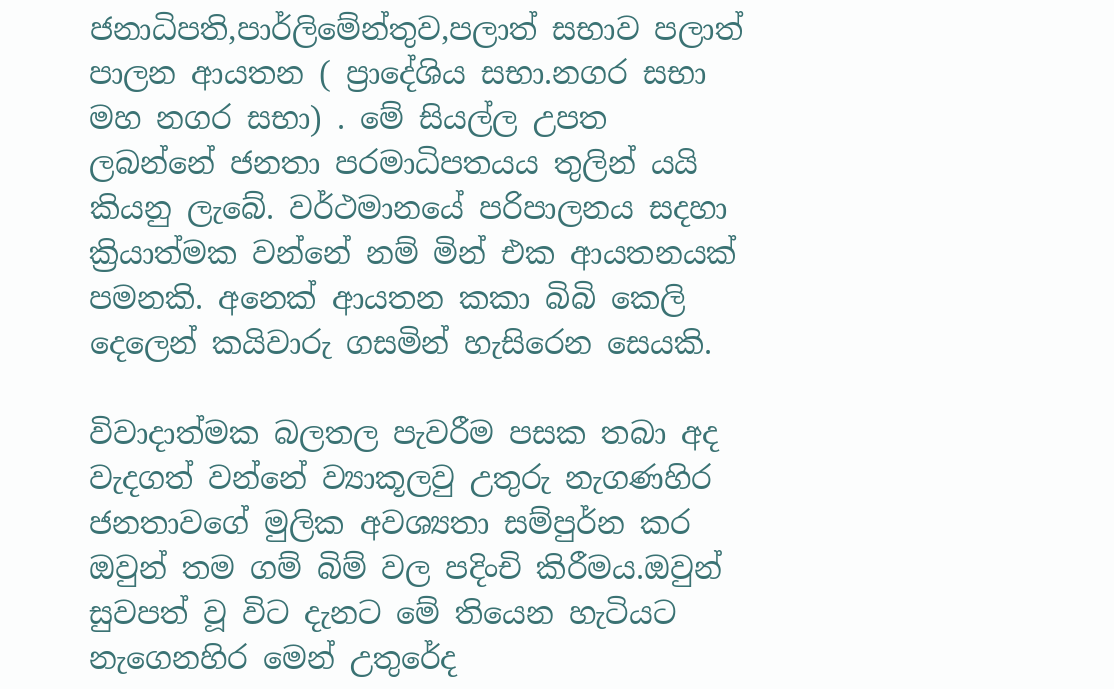ජනාධිපති,පාර්ලිමේන්තුව,පලාත් සභාව පලාත් පාලන ආයතන ( ප්‍රාදේශිය සභා.නගර සභා මහ නගර සභා) . මේ සියල්ල උපත ලබන්නේ ජනතා පරමාධිපතයය තුලින් යයි කියනු ලැබේ. වර්ථමානයේ පරිපාලනය සදහා ක්‍රියාත්මක වන්නේ නම් මින් එක ආයතනයක් පමනකි. අනෙක් ආයතන කකා බිබි කෙලි දෙලෙන් කයිවාරු ගසමින් හැසිරෙන සෙයකි.

විවාදාත්මක බලතල පැවරීම පසක තබා අද වැදගත් වන්නේ ව්‍යාකූලවු උතුරු නැගණහිර ජනතාවගේ මුලික අවශ්‍යතා සම්පුර්න කර ඔවුන් තම ගම් බිම් වල පදිංචි කිරීමය.ඔවුන් සුවපත් වූ විට දැනට මේ තියෙන හැටියට නැගෙනහිර මෙන් උතුරේද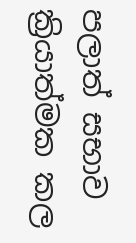පලාත් සභාව ක්‍රියාත්මක කල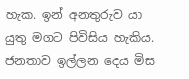හැක. ඉන් අනතුරුව යා යුතු මගට පිවිසිය හැකිය. ජනතාව ඉල්ලන දෙය මිස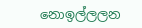නොඉල්ලලන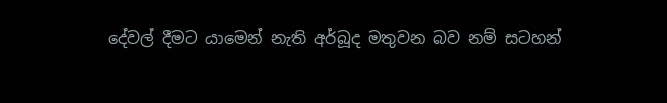දේවල් දීමට යාමෙන් නැති අර්බූද මතුවන බව නම් සටහන්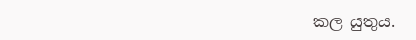කල යුතුය.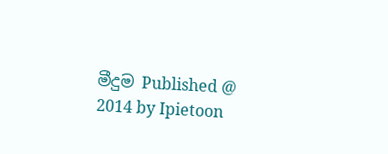මීදුම Published @ 2014 by Ipietoon